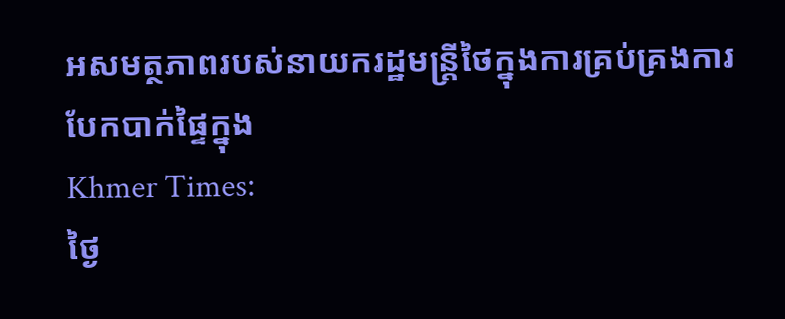អសមត្ថភាពរបស់នាយករដ្ឋមន្ត្រីថៃក្នុងការគ្រប់គ្រងការបែកបាក់ផ្ទៃក្នុង
Khmer Times:
ថ្ងៃ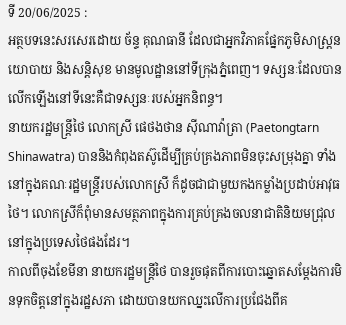ទី 20/06/2025 :
អត្ថបទនេះសរសេរដោយ ច័ន្ទ គុណធានី ដែលជាអ្នកវិភាគផ្នែកភូមិសាស្ត្រនយោបាយ និងសន្តិសុខ មានមូលដ្ឋាននៅទីក្រុងភ្នំពេញ។ ទស្សនៈដែលបានលើកឡើងនៅទីនេះគឺជាទស្សនៈរបស់អ្នកនិពន្ធ។
នាយករដ្ឋមន្ត្រីថៃ លោកស្រី ផេថងថាន ស៊ីណាវ៉ាត្រា (Paetongtarn Shinawatra) បាននិងកំពុងតស៊ូដើម្បីគ្រប់គ្រងភាពមិនចុះសម្រុងគ្នា ទាំងនៅក្នុងគណៈរដ្ឋមន្ត្រីរបស់លោកស្រី ក៏ដូចជាជាមួយកងកម្លាំងប្រដាប់អាវុធថៃ។ លោកស្រីក៏ពុំមានសមត្ថភាពក្នុងការគ្រប់គ្រងចលនាជាតិនិយមជ្រុលនៅក្នុងប្រទេសថៃផងដែរ។
កាលពីចុងខែមីនា នាយករដ្ឋមន្ត្រីថៃ បានរួចផុតពីការបោះឆ្នោតសម្តែងការមិនទុកចិត្តនៅក្នុងរដ្ឋសភា ដោយបានយកឈ្នះលើការប្រជែងពីគ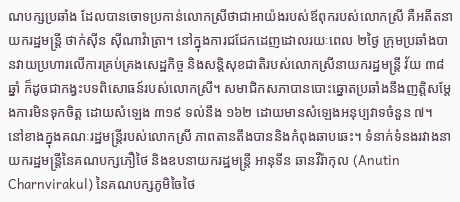ណបក្សប្រឆាំង ដែលបានចោទប្រកាន់លោកស្រីថាជាអាយ៉ងរបស់ឪពុករបស់លោកស្រី គឺអតីតនាយករដ្ឋមន្ត្រី ថាក់ស៊ីន ស៊ីណាវ៉ាត្រា។ នៅក្នុងការជជែកដេញដោលរយៈពេល ២ថ្ងៃ ក្រុមប្រឆាំងបានវាយប្រហារលើការគ្រប់គ្រងសេដ្ឋកិច្ច និងសន្តិសុខជាតិរបស់លោកស្រីនាយករដ្ឋមន្ត្រី វ័យ ៣៨ ឆ្នាំ ក៏ដូចជាកង្វះបទពិសោធន៍របស់លោកស្រី។ សមាជិកសភាបានបោះឆ្នោតប្រឆាំងនឹងញត្តិសម្តែងការមិនទុកចិត្ត ដោយសំឡេង ៣១៩ ទល់នឹង ១៦២ ដោយមានសំឡេងអនុប្បវាទចំនួន ៧។
នៅខាងក្នុងគណៈរដ្ឋមន្ត្រីរបស់លោកស្រី ភាពតានតឹងបាននិងកំពុងឆាបឆេះ។ ទំនាក់ទំនងរវាងនាយករដ្ឋមន្ត្រីនៃគណបក្សភឿថៃ និងឧបនាយករដ្ឋមន្ត្រី អានុទីន ឆានវីរ៉ាកុល (Anutin Charnvirakul) នៃគណបក្សភូមិចៃថៃ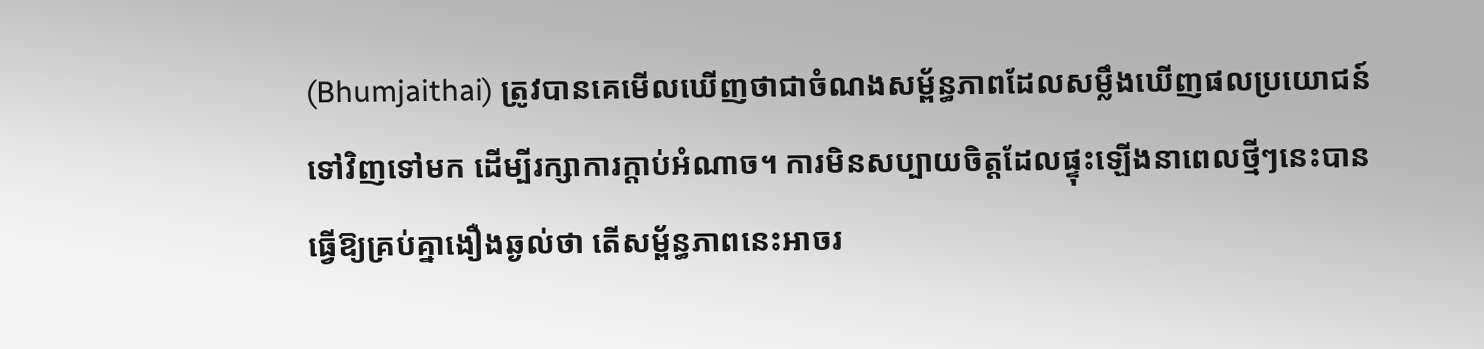(Bhumjaithai) ត្រូវបានគេមើលឃើញថាជាចំណងសម្ព័ន្ធភាពដែលសម្លឹងឃើញផលប្រយោជន៍ទៅវិញទៅមក ដើម្បីរក្សាការក្តាប់អំណាច។ ការមិនសប្បាយចិត្តដែលផ្ទុះឡើងនាពេលថ្មីៗនេះបានធ្វើឱ្យគ្រប់គ្នាងឿងឆ្ងល់ថា តើសម្ព័ន្ធភាពនេះអាចរ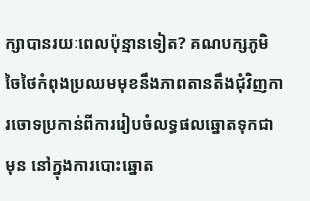ក្សាបានរយៈពេលប៉ុន្មានទៀត? គណបក្សភូមិចៃថៃកំពុងប្រឈមមុខនឹងភាពតានតឹងជុំវិញការចោទប្រកាន់ពីការរៀបចំលទ្ធផលឆ្នោតទុកជាមុន នៅក្នុងការបោះឆ្នោត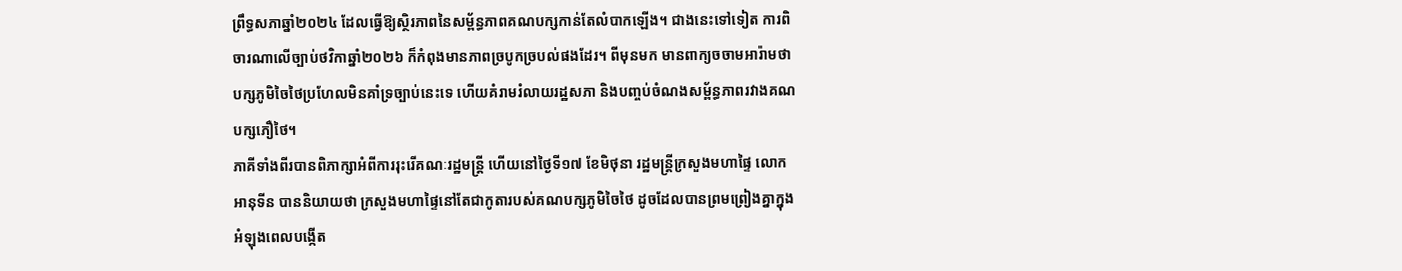ព្រឹទ្ធសភាឆ្នាំ២០២៤ ដែលធ្វើឱ្យស្ថិរភាពនៃសម្ព័ន្ធភាពគណបក្សកាន់តែលំបាកឡើង។ ជាងនេះទៅទៀត ការពិចារណាលើច្បាប់ថវិកាឆ្នាំ២០២៦ ក៏កំពុងមានភាពច្របូកច្របល់ផងដែរ។ ពីមុនមក មានពាក្យចចាមអារ៉ាមថា បក្សភូមិចៃថៃប្រហែលមិនគាំទ្រច្បាប់នេះទេ ហើយគំរាមរំលាយរដ្ឋសភា និងបញ្ចប់ចំណងសម្ព័ន្ធភាពរវាងគណបក្សភឿថៃ។
ភាគីទាំងពីរបានពិភាក្សាអំពីការរុះរើគណៈរដ្ឋមន្ត្រី ហើយនៅថ្ងៃទី១៧ ខែមិថុនា រដ្ឋមន្ត្រីក្រសួងមហាផ្ទៃ លោក អានុទីន បាននិយាយថា ក្រសួងមហាផ្ទៃនៅតែជាកូតារបស់គណបក្សភូមិចៃថៃ ដូចដែលបានព្រមព្រៀងគ្នាក្នុងអំឡុងពេលបង្កើត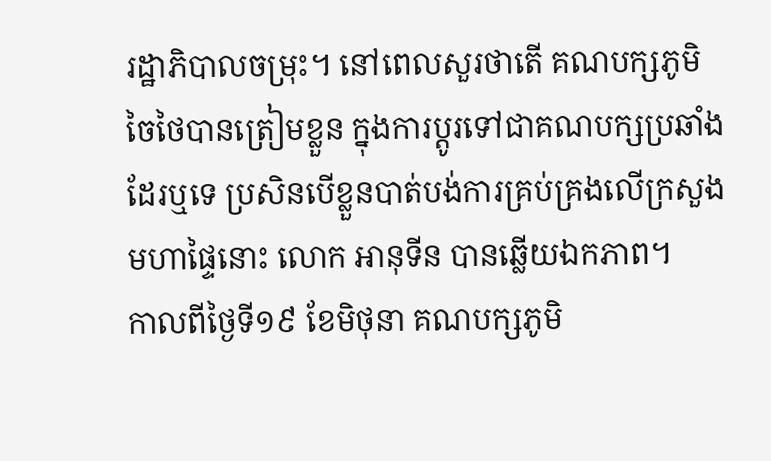រដ្ឋាភិបាលចម្រុះ។ នៅពេលសួរថាតើ គណបក្សភូមិចៃថៃបានត្រៀមខ្លួន ក្នុងការប្តូរទៅជាគណបក្សប្រឆាំងដែរឬទេ ប្រសិនបើខ្លួនបាត់បង់ការគ្រប់គ្រងលើក្រសួងមហាផ្ទៃនោះ លោក អានុទីន បានឆ្លើយឯកភាព។
កាលពីថ្ងៃទី១៩ ខែមិថុនា គណបក្សភូមិ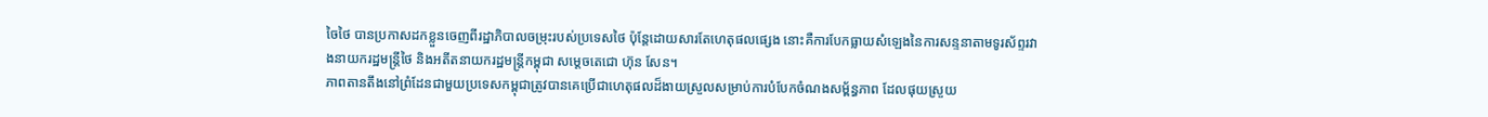ចៃថៃ បានប្រកាសដកខ្លួនចេញពីរដ្ឋាភិបាលចម្រុះរបស់ប្រទេសថៃ ប៉ុន្តែដោយសារតែហេតុផលផ្សេង នោះគឺការបែកធ្លាយសំឡេងនៃការសន្ទនាតាមទូរស័ព្ទរវាងនាយករដ្ឋមន្ត្រីថៃ និងអតីតនាយករដ្ឋមន្ត្រីកម្ពុជា សម្តេចតេជោ ហ៊ុន សែន។
ភាពតានតឹងនៅព្រំដែនជាមួយប្រទេសកម្ពុជាត្រូវបានគេប្រើជាហេតុផលដ៏ងាយស្រួលសម្រាប់ការបំបែកចំណងសម្ព័ន្ធភាព ដែលផុយស្រួយ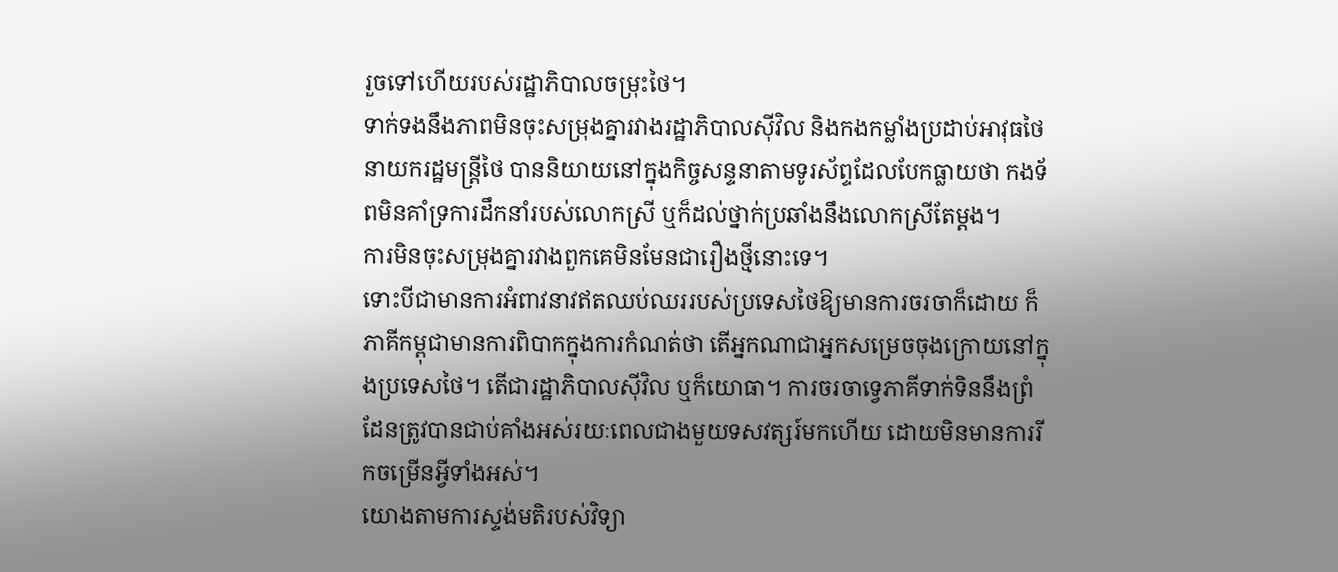រួចទៅហើយរបស់រដ្ឋាភិបាលចម្រុះថៃ។
ទាក់ទងនឹងភាពមិនចុះសម្រុងគ្នារវាងរដ្ឋាភិបាលស៊ីវិល និងកងកម្លាំងប្រដាប់អាវុធថៃ នាយករដ្ឋមន្ត្រីថៃ បាននិយាយនៅក្នុងកិច្ចសន្ទនាតាមទូរស័ព្ទដែលបែកធ្លាយថា កងទ័ពមិនគាំទ្រការដឹកនាំរបស់លោកស្រី ឬក៏ដល់ថ្នាក់ប្រឆាំងនឹងលោកស្រីតែម្តង។
ការមិនចុះសម្រុងគ្នារវាងពួកគេមិនមែនជារឿងថ្មីនោះទេ។
ទោះបីជាមានការអំពាវនាវឥតឈប់ឈររបស់ប្រទេសថៃឱ្យមានការចរចាក៏ដោយ ក៏ភាគីកម្ពុជាមានការពិបាកក្នុងការកំណត់ថា តើអ្នកណាជាអ្នកសម្រេចចុងក្រោយនៅក្នុងប្រទេសថៃ។ តើជារដ្ឋាភិបាលស៊ីវិល ឬក៏យោធា។ ការចរចាទ្វេភាគីទាក់ទិននឹងព្រំដែនត្រូវបានជាប់គាំងអស់រយៈពេលជាងមួយទសវត្សរ៍មកហើយ ដោយមិនមានការរីកចម្រើនអ្វីទាំងអស់។
យោងតាមការស្ទង់មតិរបស់វិទ្យា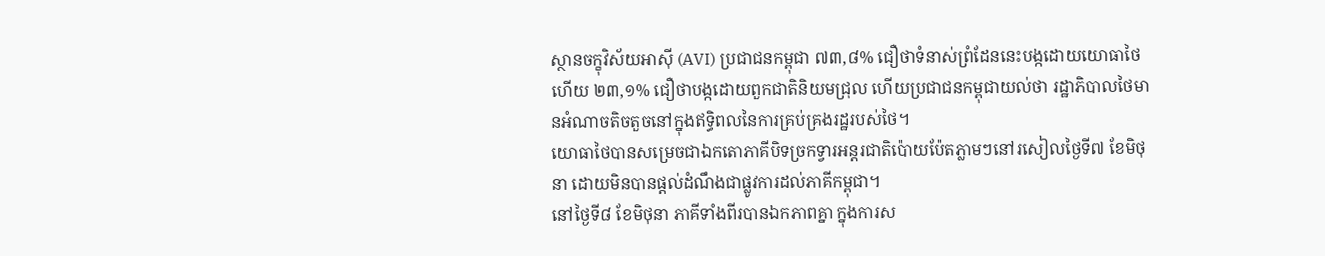ស្ថានចក្ខុវិស័យអាស៊ី (AVI) ប្រជាជនកម្ពុជា ៧៣,៨% ជឿថាទំនាស់ព្រំដែននេះបង្កដោយយោធាថៃ ហើយ ២៣,១% ជឿថាបង្កដោយពួកជាតិនិយមជ្រុល ហើយប្រជាជនកម្ពុជាយល់ថា រដ្ឋាភិបាលថៃមានអំណាចតិចតួចនៅក្នុងឥទ្ធិពលនៃការគ្រប់គ្រងរដ្ឋរបស់ថៃ។
យោធាថៃបានសម្រេចជាឯកតោភាគីបិទច្រកទ្វារអន្តរជាតិប៉ោយប៉ែតភ្លាមៗនៅរសៀលថ្ងៃទី៧ ខែមិថុនា ដោយមិនបានផ្តល់ដំណឹងជាផ្លូវការដល់ភាគីកម្ពុជា។
នៅថ្ងៃទី៨ ខែមិថុនា ភាគីទាំងពីរបានឯកភាពគ្នា ក្នុងការស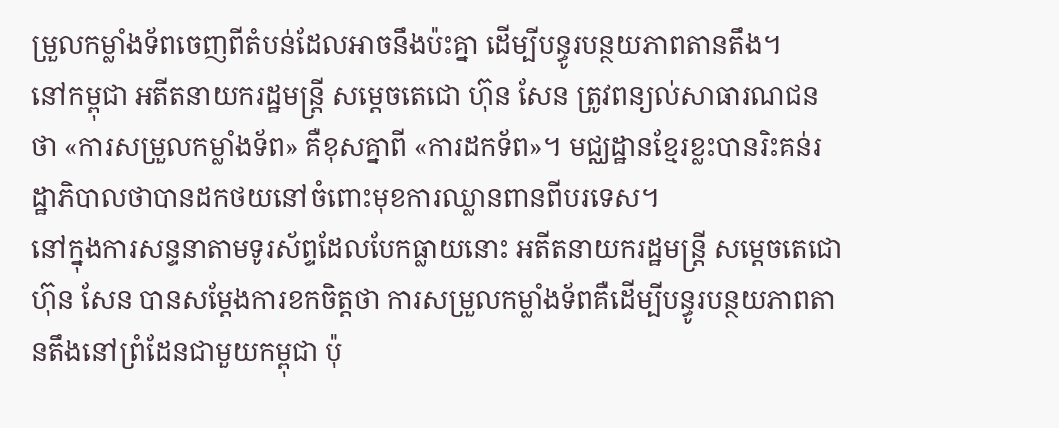ម្រួលកម្លាំងទ័ពចេញពីតំបន់ដែលអាចនឹងប៉ះគ្នា ដើម្បីបន្ធូរបន្ថយភាពតានតឹង។
នៅកម្ពុជា អតីតនាយករដ្ឋមន្ត្រី សម្តេចតេជោ ហ៊ុន សែន ត្រូវពន្យល់សាធារណជនថា «ការសម្រួលកម្លាំងទ័ព» គឺខុសគ្នាពី «ការដកទ័ព»។ មជ្ឈដ្ឋានខ្មែរខ្លះបានរិះគន់រដ្ឋាភិបាលថាបានដកថយនៅចំពោះមុខការឈ្លានពានពីបរទេស។
នៅក្នុងការសន្ទនាតាមទូរស័ព្ទដែលបែកធ្លាយនោះ អតីតនាយករដ្ឋមន្ត្រី សម្តេចតេជោ ហ៊ុន សែន បានសម្តែងការខកចិត្តថា ការសម្រួលកម្លាំងទ័ពគឺដើម្បីបន្ធូរបន្ថយភាពតានតឹងនៅព្រំដែនជាមួយកម្ពុជា ប៉ុ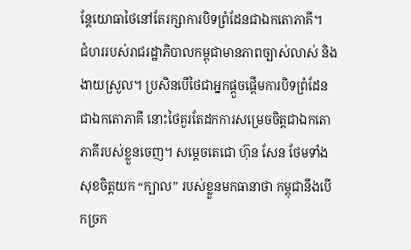ន្តែយោធាថៃនៅតែរក្សាការបិទព្រំដែនជាឯកតោភាគី។
ជំហររបស់រាជរដ្ឋាភិបាលកម្ពុជាមានភាពច្បាស់លាស់ និងងាយស្រួល។ ប្រសិនបើថៃជាអ្នកផ្តួចផ្តើមការបិទព្រំដែនជាឯកតោភាគី នោះថៃគួរតែដកការសម្រេចចិត្តជាឯកតោភាគីរបស់ខ្លួនចេញ។ សម្ដេចតេជោ ហ៊ុន សែន ថែមទាំងសុខចិត្តយក “ក្បាល” របស់ខ្លួនមកធានាថា កម្ពុជានឹងបើកច្រក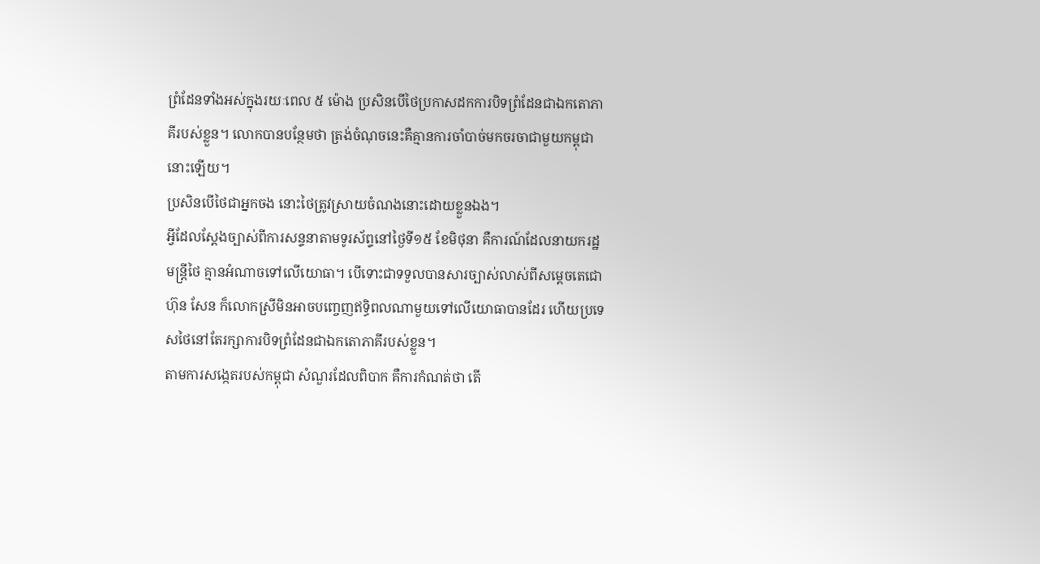ព្រំដែនទាំងអស់ក្នុងរយៈពេល ៥ ម៉ោង ប្រសិនបើថៃប្រកាសដកការបិទព្រំដែនជាឯកតោភាគីរបស់ខ្លួន។ លោកបានបន្ថែមថា ត្រង់ចំណុចនេះគឺគ្មានការចាំបាច់មកចរចាជាមួយកម្ពុជានោះឡើយ។
ប្រសិនបើថៃជាអ្នកចង នោះថៃត្រូវស្រាយចំណងនោះដោយខ្លួនឯង។
អ្វីដែលស្តែងច្បាស់ពីការសន្ទនាតាមទូរស័ព្ទនៅថ្ងៃទី១៥ ខែមិថុនា គឺការណ៍ដែលនាយករដ្ឋមន្ត្រីថៃ គ្មានអំណាចទៅលើយោធា។ បើទោះជាទទួលបានសារច្បាស់លាស់ពីសម្តេចតេជោ ហ៊ុន សែន ក៏លោកស្រីមិនអាចបញ្ចេញឥទ្ធិពលណាមួយទៅលើយោធាបានដែរ ហើយប្រទេសថៃនៅតែរក្សាការបិទព្រំដែនជាឯកតោភាគីរបស់ខ្លួន។
តាមការសង្កេតរបស់កម្ពុជា សំណួរដែលពិបាក គឺការកំណត់ថា តើ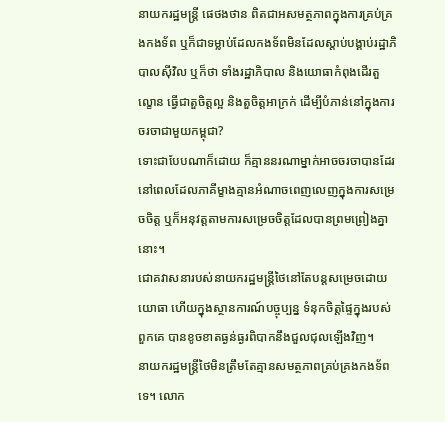នាយករដ្ឋមន្ត្រី ផេថងថាន ពិតជាអសមត្ថភាពក្នុងការគ្រប់គ្រងកងទ័ព ឬក៏ជាទម្លាប់ដែលកងទ័ពមិនដែលស្តាប់បង្គាប់រដ្ឋាភិបាលស៊ីវិល ឬក៏ថា ទាំងរដ្ឋាភិបាល និងយោធាកំពុងដើរតួល្ខោន ធ្វើជាតួចិត្តល្អ និងតួចិត្តអាក្រក់ ដើម្បីបំភាន់នៅក្នុងការចរចាជាមួយកម្ពុជា?
ទោះជាបែបណាក៏ដោយ ក៏គ្មាននរណាម្នាក់អាចចរចាបានដែរ នៅពេលដែលភាគីម្ខាងគ្មានអំណាចពេញលេញក្នុងការសម្រេចចិត្ត ឬក៏អនុវត្តតាមការសម្រេចចិត្តដែលបានព្រមព្រៀងគ្នានោះ។
ជោគវាសនារបស់នាយករដ្ឋមន្ត្រីថៃនៅតែបន្តសម្រេចដោយយោធា ហើយក្នុងស្ថានការណ៍បច្ចុប្បន្ន ទំនុកចិត្តផ្ទៃក្នុងរបស់ពួកគេ បានខូចខាតធ្ងន់ធ្ងរពិបាកនឹងជួលជុលឡើងវិញ។
នាយករដ្ឋមន្ត្រីថៃមិនត្រឹមតែគ្មានសមត្ថភាពគ្រប់គ្រងកងទ័ពទេ។ លោក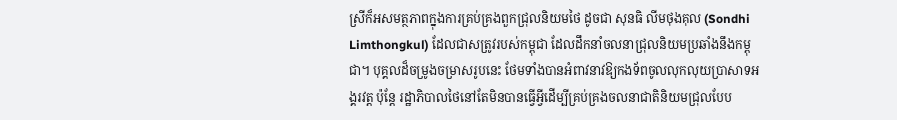ស្រីក៏អសមត្ថភាពក្នុងការគ្រប់គ្រងពួកជ្រុលនិយមថៃ ដូចជា សុនធិ លីមថុងគុល (Sondhi Limthongkul) ដែលជាសត្រូវរបស់កម្ពុជា ដែលដឹកនាំចលនាជ្រុលនិយមប្រឆាំងនឹងកម្ពុជា។ បុគ្គលដ៏ចម្រូងចម្រាសរូបនេះ ថែមទាំងបានអំពាវនាវឱ្យកងទ័ពចូលលុកលុយប្រាសាទអង្គរវត្ត ប៉ុន្តែ រដ្ឋាភិបាលថៃនៅតែមិនបានធ្វើអ្វីដើម្បីគ្រប់គ្រងចលនាជាតិនិយមជ្រុលបែប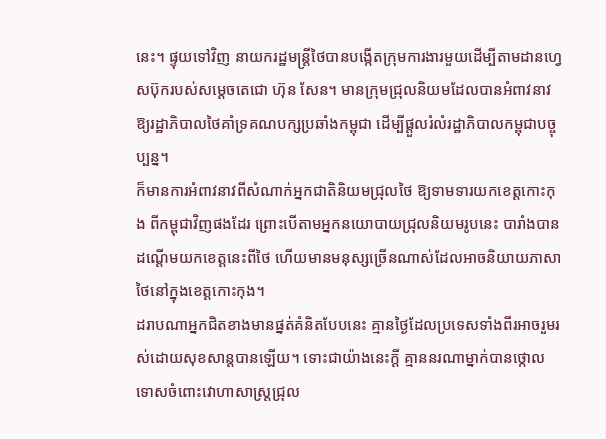នេះ។ ផ្ទុយទៅវិញ នាយករដ្ឋមន្ត្រីថៃបានបង្កើតក្រុមការងារមួយដើម្បីតាមដានហ្វេសប៊ុករបស់សម្តេចតេជោ ហ៊ុន សែន។ មានក្រុមជ្រុលនិយមដែលបានអំពាវនាវឱ្យរដ្ឋាភិបាលថៃគាំទ្រគណបក្សប្រឆាំងកម្ពុជា ដើម្បីផ្តួលរំលំរដ្ឋាភិបាលកម្ពុជាបច្ចុប្បន្ន។
ក៏មានការអំពាវនាវពីសំណាក់អ្នកជាតិនិយមជ្រុលថៃ ឱ្យទាមទារយកខេត្តកោះកុង ពីកម្ពុជាវិញផងដែរ ព្រោះបើតាមអ្នកនយោបាយជ្រុលនិយមរូបនេះ បារាំងបានដណ្តើមយកខេត្តនេះពីថៃ ហើយមានមនុស្សច្រើនណាស់ដែលអាចនិយាយភាសាថៃនៅក្នុងខេត្តកោះកុង។
ដរាបណាអ្នកជិតខាងមានផ្នត់គំនិតបែបនេះ គ្មានថ្ងៃដែលប្រទេសទាំងពីរអាចរួមរស់ដោយសុខសាន្តបានឡើយ។ ទោះជាយ៉ាងនេះក្តី គ្មាននរណាម្នាក់បានថ្កោលទោសចំពោះវោហាសាស្ត្រជ្រុល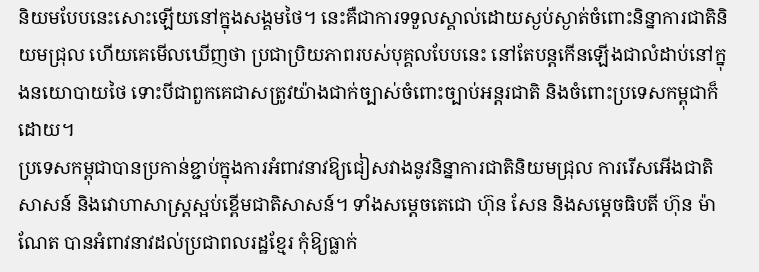និយមបែបនេះសោះឡើយនៅក្នុងសង្គមថៃ។ នេះគឺជាការទទួលស្គាល់ដោយស្ងប់ស្ងាត់ចំពោះនិន្នាការជាតិនិយមជ្រុល ហើយគេមើលឃើញថា ប្រជាប្រិយភាពរបស់បុគ្គលបែបនេះ នៅតែបន្តកើនឡើងជាលំដាប់នៅក្នុងនយោបាយថៃ ទោះបីជាពួកគេជាសត្រូវយ៉ាងជាក់ច្បាស់ចំពោះច្បាប់អន្តរជាតិ និងចំពោះប្រទេសកម្ពុជាក៏ដោយ។
ប្រទេសកម្ពុជាបានប្រកាន់ខ្ជាប់ក្នុងការអំពាវនាវឱ្យជៀសវាងនូវនិន្នាការជាតិនិយមជ្រុល ការរើសអើងជាតិសាសន៍ និងវោហាសាស្ត្រស្អប់ខ្ពើមជាតិសាសន៍។ ទាំងសម្ដេចតេជោ ហ៊ុន សែន និងសម្ដេចធិបតី ហ៊ុន ម៉ាណែត បានអំពាវនាវដល់ប្រជាពលរដ្ឋខ្មែរ កុំឱ្យធ្លាក់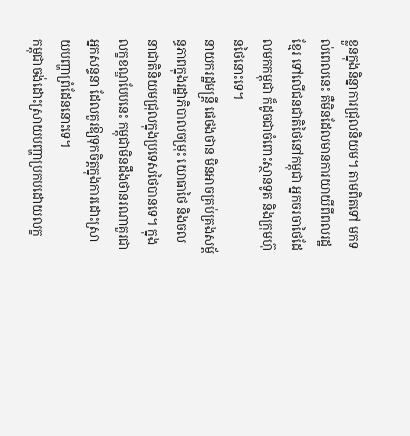ខ្លួនក្នុងនិន្នាការជ្រុលនិយម។ តាមពិតទៅ មកទល់ពេលនេះ គឺមិនដែលមានការយាយីពីពលរដ្ឋខ្មែរ ទៅលើជនជាតិថៃនៅកម្ពុជា អ្នកចរចាថៃដែលមកកម្ពុជា ក៏ដូចជាចំពោះស្ថានទូត និងក្រុមហ៊ុនថៃនោះទេ។
នាយករដ្ឋមន្ត្រី ផេថងថាន មិនអាចគ្រប់គ្រងសម្ព័ន្ធភាពក្នុងរដ្ឋាភិបាលចម្រុះ យោធាថៃ និងចលនាជាតិនិយមជ្រុលក្នុងប្រទេសថៃបានទេ។ ក្នុងលក្ខខណ្ឌបែបនេះ កម្ពុជាមិនដឹងថានរណាគួរជាអ្នកសន្ទនា ដែលគួរឱ្យទុកចិត្តក្នុងការដោះស្រាយបញ្ហាព្រំដែននោះទេ។
កម្ពុជាចង់ដោះស្រាយបញ្ហាប្រកបដោយលក្ខ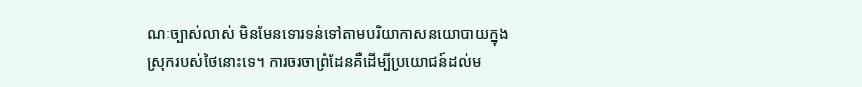ណៈច្បាស់លាស់ មិនមែនទោរទន់ទៅតាមបរិយាកាសនយោបាយក្នុងស្រុករបស់ថៃនោះទេ។ ការចរចាព្រំដែនគឺដើម្បីប្រយោជន៍ដល់ម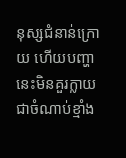នុស្សជំនាន់ក្រោយ ហើយបញ្ហានេះមិនគួរក្លាយជាចំណាប់ខ្មាំង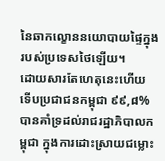នៃឆាកល្ខោននយោបាយផ្ទៃក្នុងរបស់ប្រទេសថៃឡើយ។
ដោយសារតែហេតុនេះហើយ ទើបប្រជាជនកម្ពុជា ៩៩,៨% បានគាំទ្រដល់រាជរដ្ឋាភិបាលកម្ពុជា ក្នុងការដោះស្រាយជម្លោះ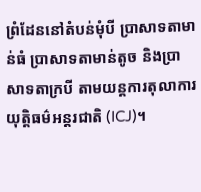ព្រំដែននៅតំបន់មុំបី ប្រាសាទតាមាន់ធំ ប្រាសាទតាមាន់តូច និងប្រាសាទតាក្របី តាមយន្តការតុលាការយុត្តិធម៌អន្តរជាតិ (ICJ)។